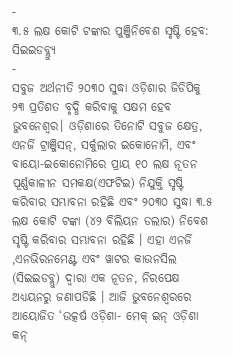-
୩.୫ ଲକ୍ଷ କୋଟି ଟଙ୍କାର ପୁଞ୍ଜିନିବେଶ ସୃଷ୍ଟି ହେବ: ସିଇଇଡବ୍ଲ୍ୟୁ
-
ସବୁଜ ଅର୍ଥନୀତି ୨୦୩୦ ସୁଦ୍ଧା ଓଡ଼ିଶାର ଜିଡିପିକୁ ୨୩ ପ୍ରତିଶତ ବୃଦ୍ଧି କରିବାକୁ ସକ୍ଷମ ହେବ
ଭୁବନେଶ୍ୱର। ଓଡ଼ିଶାରେ ତିନୋଟି ସବୁଜ କ୍ଷେତ୍ର, ଏନର୍ଜି ଟ୍ରାଞ୍ଜିସନ୍, ସର୍କୁଲାର ଇକୋନୋମି, ଏବଂ ବାୟୋ-ଇକୋନୋମିରେ ପ୍ରାୟ ୧୦ ଲକ୍ଷ ନୂତନ ପୂର୍ଣ୍ଣକାଳୀନ ସମକକ୍ଷ(ଏଫଟିଇ) ନିଯୁକ୍ତି ସୃଷ୍ଟି କରିବାର ସମ୍ଭାବନା ରହିଛି ଏବଂ ୨୦୩୦ ସୁଦ୍ଧା ୩.୫ ଲକ୍ଷ କୋଟି ଟଙ୍କା (୪୨ ବିଲିୟନ ଡଲାର) ନିବେଶ ସୃଷ୍ଟି କରିବାର ସମ୍ଭାବନା ରହିଛି । ଏହା ଏନର୍ଜି ,ଏନଭିରନମେଣ୍ଟ ଏବଂ ୱାଟର କାଉନସିଲ (ସିଇଇଡବ୍ଲୁ) ଦ୍ୱାରା ଏକ ନୂତନ, ନିରପେକ୍ଷ ଅଧ୍ୟୟନରୁ ଜଣାପଡିଛି । ଆଜି ଭୁବନେଶ୍ୱରରେ ଆୟୋଜିତ ‘ଉତ୍କର୍ଷ ଓଡ଼ିଶା- ମେକ୍ ଇନ୍ ଓଡ଼ିଶା କନ୍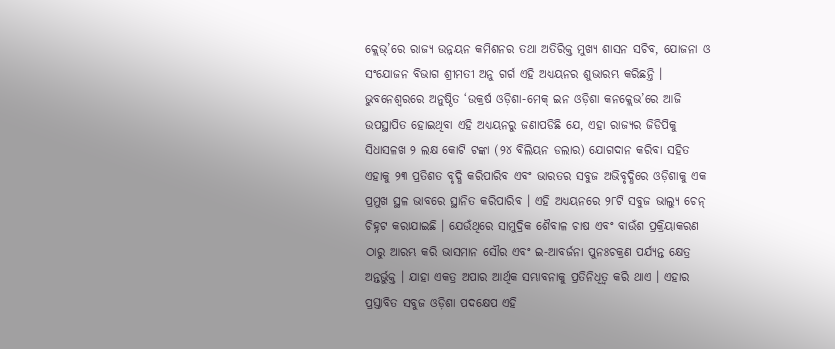କ୍ଲେଭ୍’ରେ ରାଜ୍ୟ ଉନ୍ନୟନ କମିଶନର ତଥା ଅତିରିକ୍ତ ମୁଖ୍ୟ ଶାସନ ସଚିବ, ଯୋଜନା ଓ ସଂଯୋଜନ ବିଭାଗ ଶ୍ରୀମତୀ ଅନୁ ଗର୍ଗ ଏହି ଅଧ୍ୟୟନର ଶୁଭାରମ୍ଭ କରିଛନ୍ତି ।
ଭୁବନେଶ୍ୱରରେ ଅନୁଷ୍ଠିତ ‘ଉକ୍ରର୍ଷ ଓଡ଼ିଶା-ମେକ୍ ଇନ ଓଡ଼ିଶା କନକ୍ଲେଭ’ରେ ଆଜି ଉପସ୍ଥାପିତ ହୋଇଥିବା ଏହି ଅଧ୍ୟୟନରୁ ଜଣାପଡିଛି ଯେ, ଏହା ରାଜ୍ୟର ଜିଡିପିକୁ ସିଧାସଳଖ ୨ ଲକ୍ଷ କୋଟି ଟଙ୍କା (୨୪ ବିଲିୟନ ଡଲାର) ଯୋଗଦାନ କରିବା ସହିତ ଏହାକୁ ୨୩ ପ୍ରତିଶତ ବୃଦ୍ଧି କରିପାରିବ ଏବଂ ଭାରତର ସବୁଜ ଅଭିବୃଦ୍ଧିରେ ଓଡ଼ିଶାକୁ ଏକ ପ୍ରମୁଖ ସ୍ଥଳ ଭାବରେ ସ୍ଥାନିତ କରିପାରିବ । ଏହି ଅଧ୍ୟୟନରେ ୨୮ଟି ସବୁଜ ଭାଲ୍ୟୁ ଚେନ୍ ଚିହ୍ନଟ କରାଯାଇଛି । ଯେଉଁଥିରେ ସାମୁଦ୍ରିକ ଶୈବାଳ ଚାଷ ଏବଂ ବାଉଁଶ ପ୍ରକ୍ରିୟାକରଣ ଠାରୁ ଆରମ୍ଭ କରି ଭାସମାନ ସୌର ଏବଂ ଇ-ଆବର୍ଜନା ପୁନଃଚକ୍ରଣ ପର୍ଯ୍ୟନ୍ତ କ୍ଷେତ୍ର ଅନ୍ତର୍ଭୁକ୍ତ । ଯାହା ଏକତ୍ର ଅପାର ଆର୍ଥିକ ସମ୍ଭାବନାକୁ ପ୍ରତିନିଧିତ୍ୱ କରି ଥାଏ । ଏହାର ପ୍ରସ୍ତାବିତ ସବୁଜ ଓଡ଼ିଶା ପଦକ୍ଷେପ ଏହି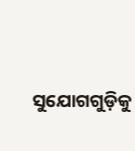ସୁଯୋଗଗୁଡ଼ିକୁ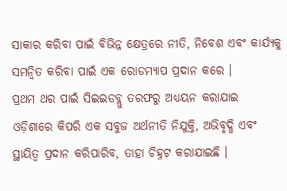ସାକାର କରିବା ପାଇଁ ବିଭିନ୍ନ କ୍ଷେତ୍ରରେ ନୀତି, ନିବେଶ ଏବଂ କାର୍ଯ୍ୟକୁ ସମନ୍ୱିତ କରିବା ପାଇଁ ଏକ ରୋଡମ୍ୟାପ ପ୍ରଦାନ କରେ ।
ପ୍ରଥମ ଥର ପାଇଁ ସିଇଇଡବ୍ଲୁ ତରଫରୁ ଅଧ୍ୟୟନ କରାଯାଇ ଓଡ଼ିଶାରେ କିପରି ଏକ ସବୁଜ ଅର୍ଥନୀତି ନିଯୁକ୍ତି, ଅଭିବୃଦ୍ଧି ଏବଂ ସ୍ଥାୟିତ୍ୱ ପ୍ରଦାନ କରିପାରିବ, ତାହା ଚିହ୍ନଟ କରାଯାଇଛି ।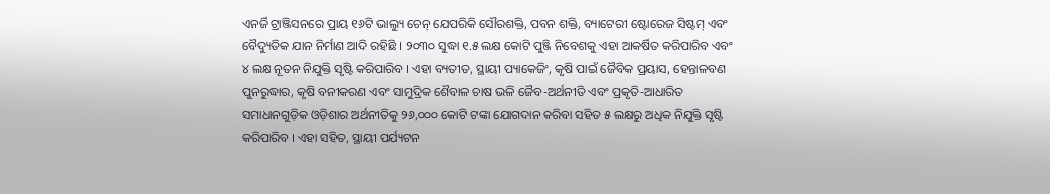ଏନର୍ଜି ଟ୍ରାଞ୍ଜିସନରେ ପ୍ରାୟ ୧୬ଟି ଭାଲ୍ୟୁ ଚେନ୍ ଯେପରିକି ସୌରଶକ୍ତି, ପବନ ଶକ୍ତି, ବ୍ୟାଟେରୀ ଷ୍ଟୋରେଜ ସିଷ୍ଟମ୍ ଏବଂ ବୈଦ୍ୟୁତିକ ଯାନ ନିର୍ମାଣ ଆଦି ରହିଛି । ୨୦୩୦ ସୁଦ୍ଧା ୧.୫ ଲକ୍ଷ କୋଟି ପୁଞ୍ଜି ନିବେଶକୁ ଏହା ଆକର୍ଷିତ କରିପାରିବ ଏବଂ ୪ ଲକ୍ଷ ନୂତନ ନିଯୁକ୍ତି ସୃଷ୍ଟି କରିପାରିବ । ଏହା ବ୍ୟତୀତ, ସ୍ଥାୟୀ ପ୍ୟାକେଜିଂ, କୃଷି ପାଇଁ ଜୈବିକ ପ୍ରୟାସ, ହେନ୍ତାଳବଣ ପୁନରୁଦ୍ଧାର, କୃଷି ବନୀକରଣ ଏବଂ ସାମୁଦ୍ରିକ ଶୈବାଳ ଚାଷ ଭଳି ଜୈବ-ଅର୍ଥନୀତି ଏବଂ ପ୍ରକୃତି-ଆଧାରିତ ସମାଧାନଗୁଡ଼ିକ ଓଡ଼ିଶାର ଅର୍ଥନୀତିକୁ ୨୬,୦୦୦ କୋଟି ଟଙ୍କା ଯୋଗଦାନ କରିବା ସହିତ ୫ ଲକ୍ଷରୁ ଅଧିକ ନିଯୁକ୍ତି ସୃଷ୍ଟି କରିପାରିବ । ଏହା ସହିତ, ସ୍ଥାୟୀ ପର୍ଯ୍ୟଟନ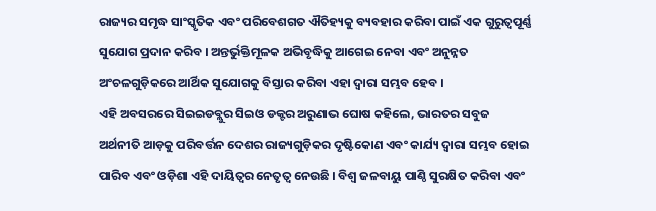ରାଜ୍ୟର ସମୃଦ୍ଧ ସାଂସ୍କୃତିକ ଏବଂ ପରିବେଶଗତ ଐତିହ୍ୟକୁ ବ୍ୟବହାର କରିବା ପାଇଁ ଏକ ଗୁରୁତ୍ୱପୂର୍ଣ୍ଣ ସୁଯୋଗ ପ୍ରଦାନ କରିବ । ଅନ୍ତର୍ଭୁକ୍ତିମୂଳକ ଅଭିବୃଦ୍ଧିକୁ ଆଗେଇ ନେବା ଏବଂ ଅନୁନ୍ନତ ଅଂଚଳଗୁଡ଼ିକରେ ଆର୍ଥିକ ସୁଯୋଗକୁ ବିସ୍ତାର କରିବା ଏହା ଦ୍ୱାରା ସମ୍ଭବ ହେବ ।
ଏହି ଅବସରରେ ସିଇଇଡବ୍ଲୁର ସିଇଓ ଡକ୍ଟର ଅରୁଣାଭ ଘୋଷ କହିଲେ, ଭାରତର ସବୁଜ ଅର୍ଥନୀତି ଆଡ଼କୁ ପରିବର୍ତ୍ତନ ଦେଶର ରାଜ୍ୟଗୁଡ଼ିକର ଦୃଷ୍ଟିକୋଣ ଏବଂ କାର୍ଯ୍ୟ ଦ୍ୱାରା ସମ୍ଭବ ହୋଇ ପାରିବ ଏବଂ ଓଡ଼ିଶା ଏହି ଦାୟିତ୍ୱର ନେତୃତ୍ୱ ନେଉଛି । ବିଶ୍ୱ ଜଳବାୟୁ ପାଣ୍ଠି ସୁରକ୍ଷିତ କରିବା ଏବଂ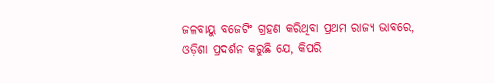ଜଳବାୟୁ ବଜେଟିଂ ଗ୍ରହଣ କରିଥିବା ପ୍ରଥମ ରାଜ୍ୟ ଭାବରେ, ଓଡ଼ିଶା ପ୍ରଦର୍ଶନ କରୁଛି ଯେ, କିପରି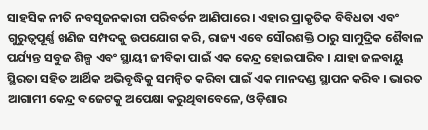ସାହସିକ ନୀତି ନବସୃଜନକାରୀ ପରିବର୍ତନ ଆଣିପାରେ । ଏହାର ପ୍ରାକୃତିକ ବିବିଧତା ଏବଂ ଗୁରୁତ୍ୱପୂର୍ଣ୍ଣ ଖଣିଜ ସମ୍ପଦକୁ ଉପଯୋଗ କରି, ରାଜ୍ୟ ଏବେ ସୌରଶକ୍ତି ଠାରୁ ସାମୁଦ୍ରିକ ଶୈବାଳ ପର୍ଯ୍ୟନ୍ତ ସବୁଜ ଶିଳ୍ପ ଏବଂ ସ୍ଥାୟୀ ଜୀବିକା ପାଇଁ ଏକ କେନ୍ଦ୍ର ହୋଇପାରିବ । ଯାହା ଜଳବାୟୁ ସ୍ଥିରତା ସହିତ ଆର୍ଥିକ ଅଭିବୃଦ୍ଧିକୁ ସମନ୍ୱିତ କରିବା ପାଇଁ ଏକ ମାନଦଣ୍ଡ ସ୍ଥାପନ କରିବ । ଭାରତ ଆଗାମୀ କେନ୍ଦ୍ର ବଜେଟକୁ ଅପେକ୍ଷା କରୁଥିବାବେଳେ, ଓଡ଼ିଶାର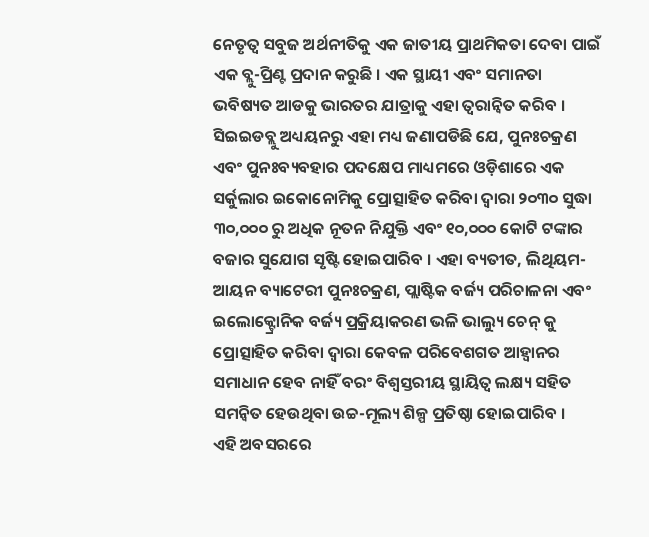ନେତୃତ୍ୱ ସବୁଜ ଅର୍ଥନୀତିକୁ ଏକ ଜାତୀୟ ପ୍ରାଥମିକତା ଦେବା ପାଇଁ ଏକ ବ୍ଲୁ-ପ୍ରିଣ୍ଟ ପ୍ରଦାନ କରୁଛି । ଏକ ସ୍ଥାୟୀ ଏବଂ ସମାନତା ଭବିଷ୍ୟତ ଆଡକୁ ଭାରତର ଯାତ୍ରାକୁ ଏହା ତ୍ୱରାନ୍ୱିତ କରିବ ।
ସିଇଇଡବ୍ଲୁ ଅଧ୍ୟୟନରୁ ଏହା ମଧ୍ୟ ଜଣାପଡିଛି ଯେ, ପୁନଃଚକ୍ରଣ ଏବଂ ପୁନଃବ୍ୟବହାର ପଦକ୍ଷେପ ମାଧ୍ୟମରେ ଓଡ଼ିଶାରେ ଏକ ସର୍କୁଲାର ଇକୋନୋମିକୁ ପ୍ରୋତ୍ସାହିତ କରିବା ଦ୍ୱାରା ୨୦୩୦ ସୁଦ୍ଧା ୩୦,୦୦୦ ରୁ ଅଧିକ ନୂତନ ନିଯୁକ୍ତି ଏବଂ ୧୦,୦୦୦ କୋଟି ଟଙ୍କାର ବଜାର ସୁଯୋଗ ସୃଷ୍ଟି ହୋଇପାରିବ । ଏହା ବ୍ୟତୀତ, ଲିଥିୟମ-ଆୟନ ବ୍ୟାଟେରୀ ପୁନଃଚକ୍ରଣ, ପ୍ଲାଷ୍ଟିକ ବର୍ଜ୍ୟ ପରିଚାଳନା ଏବଂ ଇଲୋକ୍ଟ୍ରୋନିକ ବର୍ଜ୍ୟ ପ୍ରକ୍ରିୟାକରଣ ଭଳି ଭାଲ୍ୟୁ ଚେନ୍ କୁ ପ୍ରୋତ୍ସାହିତ କରିବା ଦ୍ୱାରା କେବଳ ପରିବେଶଗତ ଆହ୍ୱାନର ସମାଧାନ ହେବ ନାହିଁ ବରଂ ବିଶ୍ୱସ୍ତରୀୟ ସ୍ଥାୟିତ୍ୱ ଲକ୍ଷ୍ୟ ସହିତ ସମନ୍ୱିତ ହେଉଥିବା ଉଚ୍ଚ-ମୂଲ୍ୟ ଶିଳ୍ପ ପ୍ରତିଷ୍ଠା ହୋଇପାରିବ ।
ଏହି ଅବସରରେ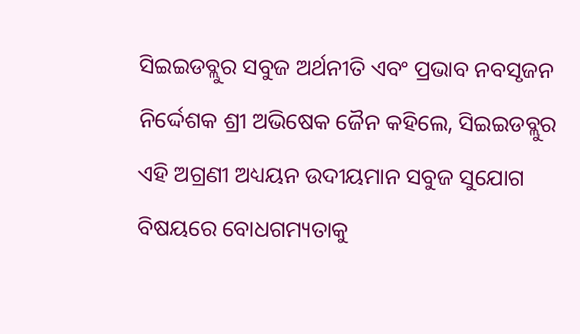ସିଇଇଡବ୍ଲୁର ସବୁଜ ଅର୍ଥନୀତି ଏବଂ ପ୍ରଭାବ ନବସୃଜନ ନିର୍ଦ୍ଦେଶକ ଶ୍ରୀ ଅଭିଷେକ ଜୈନ କହିଲେ, ସିଇଇଡବ୍ଲୁର ଏହି ଅଗ୍ରଣୀ ଅଧ୍ୟୟନ ଉଦୀୟମାନ ସବୁଜ ସୁଯୋଗ ବିଷୟରେ ବୋଧଗମ୍ୟତାକୁ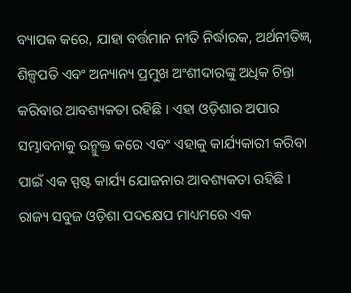ବ୍ୟାପକ କରେ, ଯାହା ବର୍ତ୍ତମାନ ନୀତି ନିର୍ଦ୍ଧାରକ, ଅର୍ଥନୀତିଜ୍ଞ, ଶିଳ୍ପପତି ଏବଂ ଅନ୍ୟାନ୍ୟ ପ୍ରମୁଖ ଅଂଶୀଦାରଙ୍କୁ ଅଧିକ ଚିନ୍ତା କରିବାର ଆବଶ୍ୟକତା ରହିଛି । ଏହା ଓଡ଼ିଶାର ଅପାର ସମ୍ଭାବନାକୁ ଉନ୍ମୁକ୍ତ କରେ ଏବଂ ଏହାକୁ କାର୍ଯ୍ୟକାରୀ କରିବା ପାଇଁ ଏକ ସ୍ପଷ୍ଟ କାର୍ଯ୍ୟ ଯୋଜନାର ଆବଶ୍ୟକତା ରହିଛି । ରାଜ୍ୟ ସବୁଜ ଓଡ଼ିଶା ପଦକ୍ଷେପ ମାଧ୍ୟମରେ ଏକ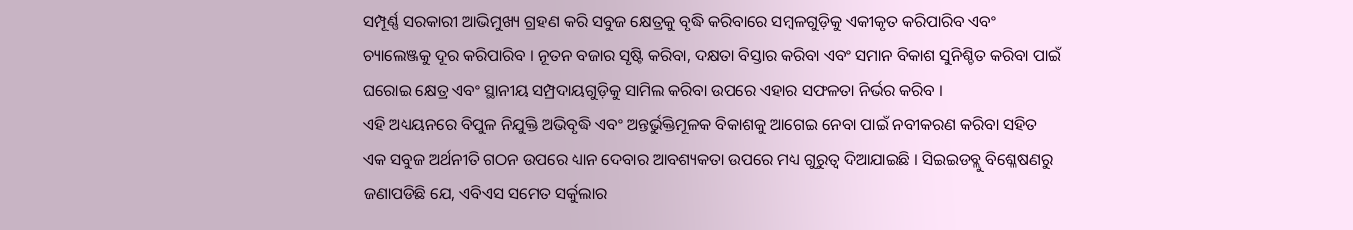ସମ୍ପୂର୍ଣ୍ଣ ସରକାରୀ ଆଭିମୁଖ୍ୟ ଗ୍ରହଣ କରି ସବୁଜ କ୍ଷେତ୍ରକୁ ବୃଦ୍ଧି କରିବାରେ ସମ୍ବଳଗୁଡ଼ିକୁ ଏକୀକୃତ କରିପାରିବ ଏବଂ ଚ୍ୟାଲେଞ୍ଜକୁ ଦୂର କରିପାରିବ । ନୂତନ ବଜାର ସୃଷ୍ଟି କରିବା, ଦକ୍ଷତା ବିସ୍ତାର କରିବା ଏବଂ ସମାନ ବିକାଶ ସୁନିଶ୍ଚିତ କରିବା ପାଇଁ ଘରୋଇ କ୍ଷେତ୍ର ଏବଂ ସ୍ଥାନୀୟ ସମ୍ପ୍ରଦାୟଗୁଡ଼ିକୁ ସାମିଲ କରିବା ଉପରେ ଏହାର ସଫଳତା ନିର୍ଭର କରିବ ।
ଏହି ଅଧ୍ୟୟନରେ ବିପୁଳ ନିଯୁକ୍ତି ଅଭିବୃଦ୍ଧି ଏବଂ ଅନ୍ତର୍ଭୁକ୍ତିମୂଳକ ବିକାଶକୁ ଆଗେଇ ନେବା ପାଇଁ ନବୀକରଣ କରିବା ସହିତ ଏକ ସବୁଜ ଅର୍ଥନୀତି ଗଠନ ଉପରେ ଧ୍ୟାନ ଦେବାର ଆବଶ୍ୟକତା ଉପରେ ମଧ୍ୟ ଗୁରୁତ୍ୱ ଦିଆଯାଇଛି । ସିଇଇଡବ୍ଲୁ ବିଶ୍ଳେଷଣରୁ ଜଣାପଡିଛି ଯେ, ଏବିଏସ ସମେତ ସର୍କୁଲାର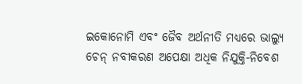ଇକୋନୋମି ଏବଂ ଜୈବ ଅର୍ଥନୀତି ମଧ୍ୟରେ ଭାଲ୍ୟୁ ଚେନ୍ ନବୀକରଣ ଅପେକ୍ଷା ଅଧିକ ନିଯୁକ୍ତି-ନିବେଶ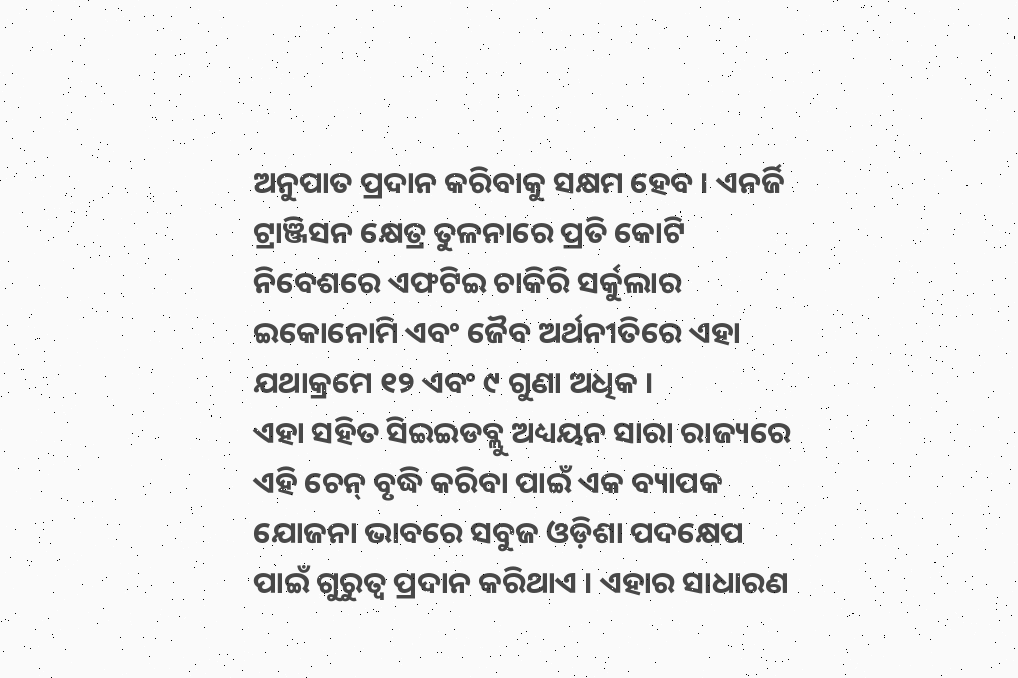ଅନୁପାତ ପ୍ରଦାନ କରିବାକୁ ସକ୍ଷମ ହେବ । ଏନର୍ଜି ଟ୍ରାଞ୍ଜିସନ କ୍ଷେତ୍ର ତୁଳନାରେ ପ୍ରତି କୋଟି ନିବେଶରେ ଏଫଟିଇ ଚାକିରି ସର୍କୁଲାର ଇକୋନୋମି ଏବଂ ଜୈବ ଅର୍ଥନୀତିରେ ଏହା ଯଥାକ୍ରମେ ୧୨ ଏବଂ ୯ ଗୁଣା ଅଧିକ ।
ଏହା ସହିତ ସିଇଇଡବ୍ଲୁ ଅଧ୍ୟୟନ ସାରା ରାଜ୍ୟରେ ଏହି ଚେନ୍ ବୃଦ୍ଧି କରିବା ପାଇଁ ଏକ ବ୍ୟାପକ ଯୋଜନା ଭାବରେ ସବୁଜ ଓଡ଼ିଶା ପଦକ୍ଷେପ ପାଇଁ ଗୁରୁତ୍ୱ ପ୍ରଦାନ କରିଥାଏ । ଏହାର ସାଧାରଣ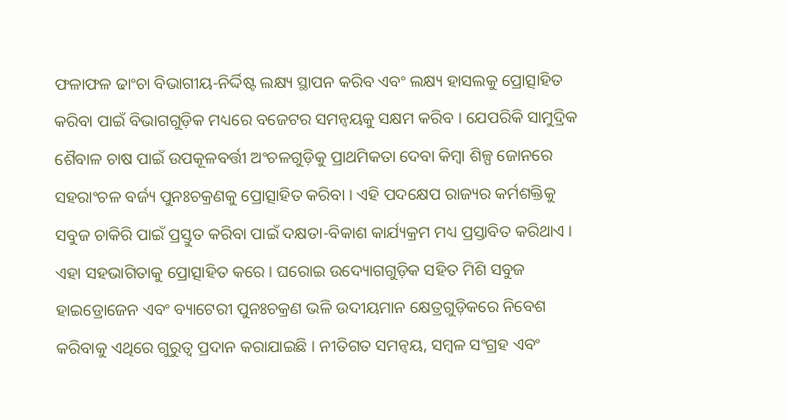ଫଳାଫଳ ଢାଂଚା ବିଭାଗୀୟ-ନିର୍ଦ୍ଦିଷ୍ଟ ଲକ୍ଷ୍ୟ ସ୍ଥାପନ କରିବ ଏବଂ ଲକ୍ଷ୍ୟ ହାସଲକୁ ପ୍ରୋତ୍ସାହିତ କରିବା ପାଇଁ ବିଭାଗଗୁଡ଼ିକ ମଧ୍ୟରେ ବଜେଟର ସମନ୍ୱୟକୁ ସକ୍ଷମ କରିବ । ଯେପରିକି ସାମୁଦ୍ରିକ ଶୈବାଳ ଚାଷ ପାଇଁ ଉପକୂଳବର୍ତ୍ତୀ ଅଂଚଳଗୁଡ଼ିକୁ ପ୍ରାଥମିକତା ଦେବା କିମ୍ବା ଶିଳ୍ପ ଜୋନରେ ସହରାଂଚଳ ବର୍ଜ୍ୟ ପୁନଃଚକ୍ରଣକୁ ପ୍ରୋତ୍ସାହିତ କରିବା । ଏହି ପଦକ୍ଷେପ ରାଜ୍ୟର କର୍ମଶକ୍ତିକୁ ସବୁଜ ଚାକିରି ପାଇଁ ପ୍ରସ୍ତୁତ କରିବା ପାଇଁ ଦକ୍ଷତା-ବିକାଶ କାର୍ଯ୍ୟକ୍ରମ ମଧ୍ୟ ପ୍ରସ୍ତାବିତ କରିଥାଏ । ଏହା ସହଭାଗିତାକୁ ପ୍ରୋତ୍ସାହିତ କରେ । ଘରୋଇ ଉଦ୍ୟୋଗଗୁଡ଼ିକ ସହିତ ମିଶି ସବୁଜ ହାଇଡ୍ରୋଜେନ ଏବଂ ବ୍ୟାଟେରୀ ପୁନଃଚକ୍ରଣ ଭଳି ଉଦୀୟମାନ କ୍ଷେତ୍ରଗୁଡ଼ିକରେ ନିବେଶ କରିବାକୁ ଏଥିରେ ଗୁରୁତ୍ୱ ପ୍ରଦାନ କରାଯାଇଛି । ନୀତିଗତ ସମନ୍ୱୟ, ସମ୍ବଳ ସଂଗ୍ରହ ଏବଂ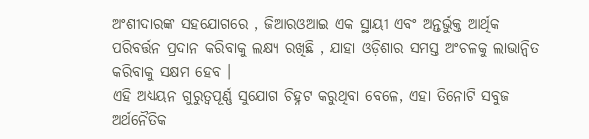ଅଂଶୀଦାରଙ୍କ ସହଯୋଗରେ , ଜିଆରଓଆଇ ଏକ ସ୍ଥାୟୀ ଏବଂ ଅନ୍ତର୍ଭୁକ୍ତ ଆର୍ଥିକ ପରିବର୍ତ୍ତନ ପ୍ରଦାନ କରିବାକୁ ଲକ୍ଷ୍ୟ ରଖିଛି , ଯାହା ଓଡ଼ିଶାର ସମସ୍ତ ଅଂଚଳକୁ ଲାଭାନ୍ୱିତ କରିବାକୁ ସକ୍ଷମ ହେବ ।
ଏହି ଅଧ୍ୟୟନ ଗୁରୁତ୍ୱପୂର୍ଣ୍ଣ ସୁଯୋଗ ଚିହ୍ନଟ କରୁଥିବା ବେଳେ, ଏହା ତିନୋଟି ସବୁଜ ଅର୍ଥନୈତିକ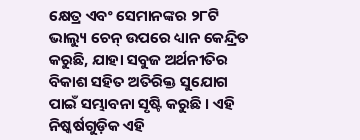କ୍ଷେତ୍ର ଏବଂ ସେମାନଙ୍କର ୨୮ଟି ଭାଲ୍ୟୁ ଚେନ୍ ଉପରେ ଧ୍ୟାନ କେନ୍ଦ୍ରିତ କରୁଛି, ଯାହା ସବୁଜ ଅର୍ଥନୀତିର ବିକାଶ ସହିତ ଅତିରିକ୍ତ ସୁଯୋଗ ପାଇଁ ସମ୍ଭାବନା ସୃଷ୍ଟି କରୁଛି । ଏହି ନିଷ୍କର୍ଷଗୁଡ଼ିକ ଏହି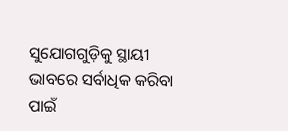ସୁଯୋଗଗୁଡ଼ିକୁ ସ୍ଥାୟୀ ଭାବରେ ସର୍ବାଧିକ କରିବା ପାଇଁ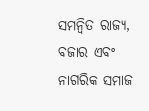ସମନ୍ୱିତ ରାଜ୍ୟ, ବଜାର ଏବଂ ନାଗରିକ ସମାଜ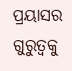ପ୍ରୟାସର ଗୁରୁତ୍ୱକୁ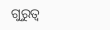ଗୁରୁତ୍ୱ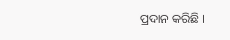ପ୍ରଦାନ କରିଛି ।